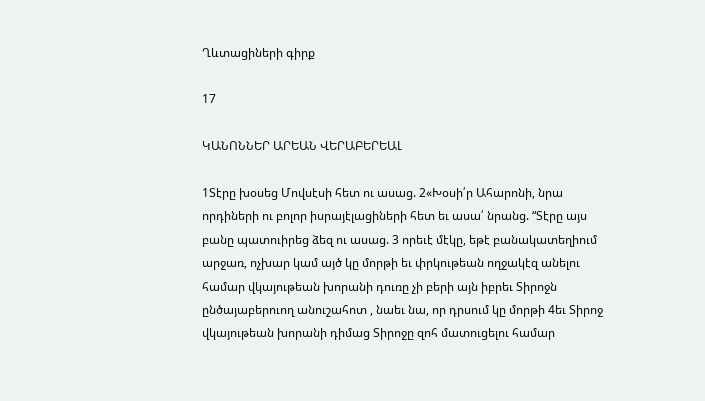Ղևտացիների գիրք

17

ԿԱՆՈՆՆԵՐ ԱՐԵԱՆ ՎԵՐԱԲԵՐԵԱԼ

1Տէրը խօսեց Մովսէսի հետ ու ասաց. 2«Խօսի՛ր Ահարոնի, նրա որդիների ու բոլոր իսրայէլացիների հետ եւ ասա՛ նրանց. “Տէրը այս բանը պատուիրեց ձեզ ու ասաց. 3 որեւէ մէկը, եթէ բանակատեղիում արջառ, ոչխար կամ այծ կը մորթի եւ փրկութեան ողջակէզ անելու համար վկայութեան խորանի դուռը չի բերի այն իբրեւ Տիրոջն ընծայաբերուող անուշահոտ , նաեւ նա, որ դրսում կը մորթի 4եւ Տիրոջ վկայութեան խորանի դիմաց Տիրոջը զոհ մատուցելու համար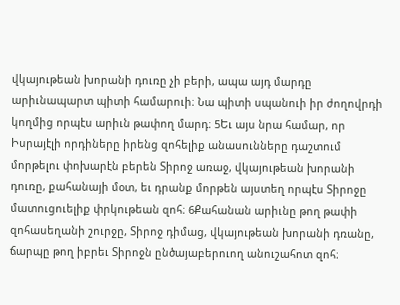վկայութեան խորանի դուռը չի բերի, ապա այդ մարդը արիւնապարտ պիտի համարուի։ Նա պիտի սպանուի իր ժողովրդի կողմից որպէս արիւն թափող մարդ։ 5Եւ այս նրա համար, որ Իսրայէլի որդիները իրենց զոհելիք անասունները դաշտում մորթելու փոխարէն բերեն Տիրոջ առաջ, վկայութեան խորանի դուռը, քահանայի մօտ, եւ դրանք մորթեն այստեղ որպէս Տիրոջը մատուցուելիք փրկութեան զոհ։ 6Քահանան արիւնը թող թափի զոհասեղանի շուրջը, Տիրոջ դիմաց, վկայութեան խորանի դռանը, ճարպը թող իբրեւ Տիրոջն ընծայաբերուող անուշահոտ զոհ։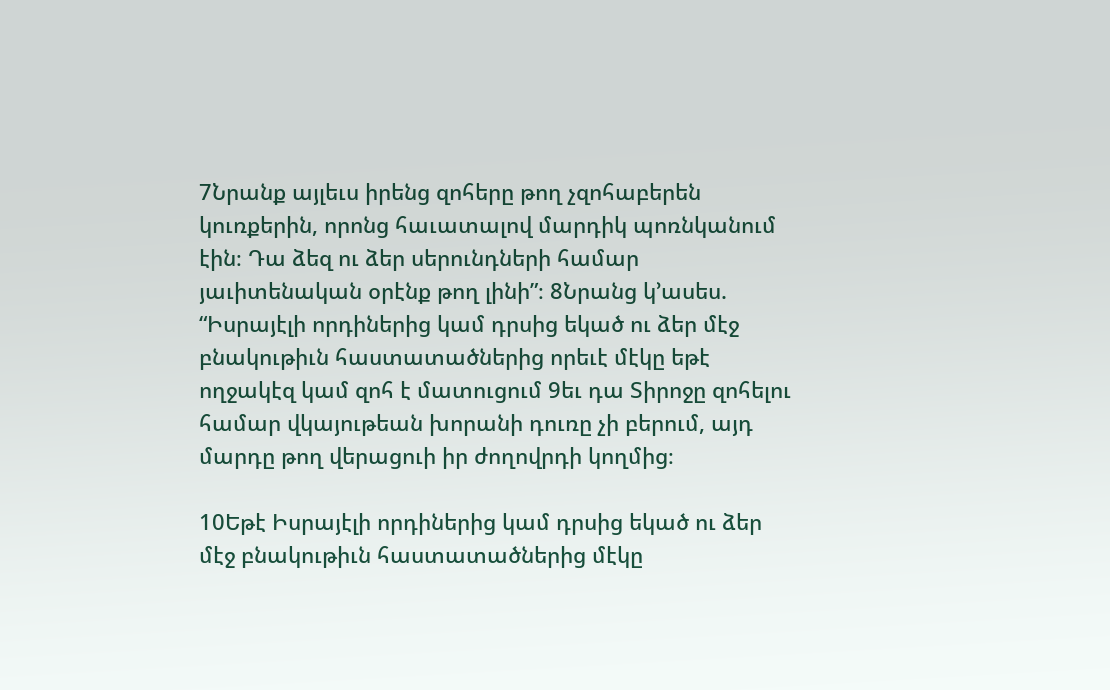7Նրանք այլեւս իրենց զոհերը թող չզոհաբերեն կուռքերին, որոնց հաւատալով մարդիկ պոռնկանում էին։ Դա ձեզ ու ձեր սերունդների համար յաւիտենական օրէնք թող լինի”։ 8Նրանց կ’ասես. “Իսրայէլի որդիներից կամ դրսից եկած ու ձեր մէջ բնակութիւն հաստատածներից որեւէ մէկը եթէ ողջակէզ կամ զոհ է մատուցում 9եւ դա Տիրոջը զոհելու համար վկայութեան խորանի դուռը չի բերում, այդ մարդը թող վերացուի իր ժողովրդի կողմից։

10Եթէ Իսրայէլի որդիներից կամ դրսից եկած ու ձեր մէջ բնակութիւն հաստատածներից մէկը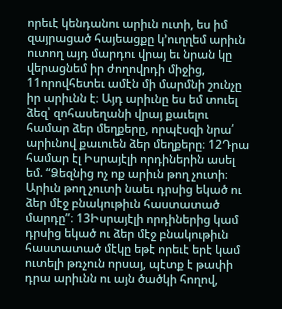որեւէ կենդանու արիւն ուտի, ես իմ զայրացած հայեացքը կ’ուղղեմ արիւն ուտող այդ մարդու վրայ եւ նրան կը վերացնեմ իր ժողովրդի միջից, 11որովհետեւ ամէն մի մարմնի շունչը իր արիւնն է։ Այդ արիւնը ես եմ տուել ձեզ՝ զոհասեղանի վրայ քաւելու համար ձեր մեղքերը, որպէսզի նրա՛ արիւնով քաւուեն ձեր մեղքերը։ 12Դրա համար էլ Իսրայէլի որդիներին ասել եմ. “Ձեզնից ոչ ոք արիւն թող չուտի։ Արիւն թող չուտի նաեւ դրսից եկած ու ձեր մէջ բնակութիւն հաստատած մարդը”։ 13Իսրայէլի որդիներից կամ դրսից եկած ու ձեր մէջ բնակութիւն հաստատած մէկը եթէ որեւէ երէ կամ ուտելի թռչուն որսայ, պէտք է թափի դրա արիւնն ու այն ծածկի հողով,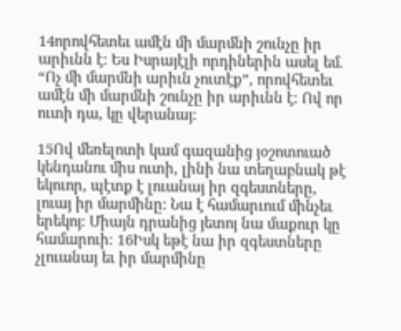14որովհետեւ ամէն մի մարմնի շունչը իր արիւնն է։ Ես Իսրայէլի որդիներին ասել եմ. “Ոչ մի մարմնի արիւն չուտէք”, որովհետեւ ամէն մի մարմնի շունչը իր արիւնն է։ Ով որ ուտի դա, կը վերանայ։

15Ով մեռելոտի կամ գազանից յօշոտուած կենդանու միս ուտի, լինի նա տեղաբնակ թէ եկուոր, պէտք է լուանայ իր զգեստները, լուայ իր մարմինը։ Նա է համարւում մինչեւ երեկոյ։ Միայն դրանից յետոյ նա մաքուր կը համարուի։ 16Իսկ եթէ նա իր զգեստները չլուանայ եւ իր մարմինը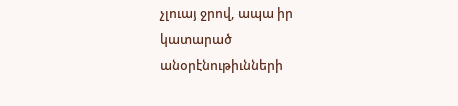չլուայ ջրով, ապա իր կատարած անօրէնութիւնների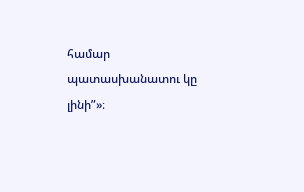համար պատասխանատու կը լինի”»։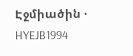Էջմիածին · HYEJB1994